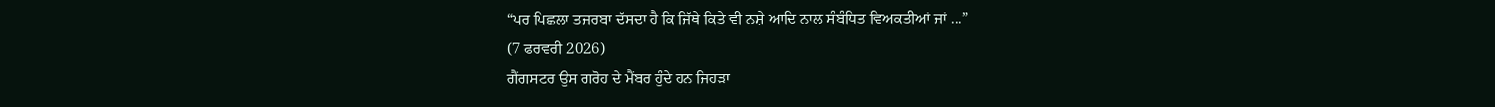“ਪਰ ਪਿਛਲਾ ਤਜਰਬਾ ਦੱਸਦਾ ਹੈ ਕਿ ਜਿੱਥੇ ਕਿਤੇ ਵੀ ਨਸ਼ੇ ਆਦਿ ਨਾਲ ਸੰਬੰਧਿਤ ਵਿਅਕਤੀਆਂ ਜਾਂ ...”
(7 ਫਰਵਰੀ 2026)
ਗੈਂਗਸਟਰ ਉਸ ਗਰੋਹ ਦੇ ਮੈਂਬਰ ਹੁੰਦੇ ਹਨ ਜਿਹੜਾ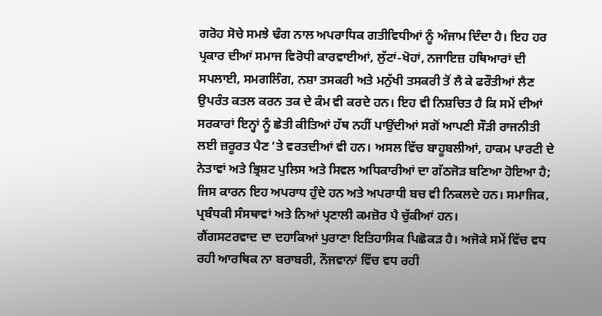ਗਰੋਹ ਸੋਚੇ ਸਮਝੇ ਢੰਗ ਨਾਲ ਅਪਰਾਧਿਕ ਗਤੀਵਿਧੀਆਂ ਨੂੰ ਅੰਜਾਮ ਦਿੰਦਾ ਹੈ। ਇਹ ਹਰ ਪ੍ਰਕਾਰ ਦੀਆਂ ਸਮਾਜ ਵਿਰੋਧੀ ਕਾਰਵਾਈਆਂ, ਲੁੱਟਾਂ-ਖੋਹਾਂ, ਨਜਾਇਜ਼ ਹਥਿਆਰਾਂ ਦੀ ਸਪਲਾਈ, ਸਮਗਲਿੰਗ, ਨਸ਼ਾ ਤਸਕਰੀ ਅਤੇ ਮਨੁੱਖੀ ਤਸਕਰੀ ਤੋਂ ਲੈ ਕੇ ਫਰੌਤੀਆਂ ਲੈਣ ਉਪਰੰਤ ਕਤਲ ਕਰਨ ਤਕ ਦੇ ਕੰਮ ਵੀ ਕਰਦੇ ਹਨ। ਇਹ ਵੀ ਨਿਸ਼ਚਿਤ ਹੈ ਕਿ ਸਮੇਂ ਦੀਆਂ ਸਰਕਾਰਾਂ ਇਨ੍ਹਾਂ ਨੂੰ ਛੇਤੀ ਕੀਤਿਆਂ ਹੱਥ ਨਹੀਂ ਪਾਉਂਦੀਆਂ ਸਗੋਂ ਆਪਣੀ ਸੌੜੀ ਰਾਜਨੀਤੀ ਲਈ ਜ਼ਰੂਰਤ ਪੈਣ ’ਤੇ ਵਰਤਦੀਆਂ ਵੀ ਹਨ। ਅਸਲ ਵਿੱਚ ਬਾਹੂਬਲੀਆਂ, ਹਾਕਮ ਪਾਰਟੀ ਦੇ ਨੇਤਾਵਾਂ ਅਤੇ ਭ੍ਰਿਸ਼ਟ ਪੁਲਿਸ ਅਤੇ ਸਿਵਲ ਅਧਿਕਾਰੀਆਂ ਦਾ ਗੱਠਜੋੜ ਬਣਿਆ ਹੋਇਆ ਹੈ; ਜਿਸ ਕਾਰਨ ਇਹ ਅਪਰਾਧ ਹੁੰਦੇ ਹਨ ਅਤੇ ਅਪਰਾਧੀ ਬਚ ਵੀ ਨਿਕਲਦੇ ਹਨ। ਸਮਾਜਿਕ, ਪ੍ਰਬੰਧਕੀ ਸੰਸਥਾਵਾਂ ਅਤੇ ਨਿਆਂ ਪ੍ਰਣਾਲੀ ਕਮਜ਼ੋਰ ਪੈ ਚੁੱਕੀਆਂ ਹਨ।
ਗੈਂਗਸਟਰਵਾਦ ਦਾ ਦਹਾਕਿਆਂ ਪੁਰਾਣਾ ਇਤਿਹਾਸਿਕ ਪਿਛੋਕੜ ਹੈ। ਅਜੋਕੇ ਸਮੇਂ ਵਿੱਚ ਵਧ ਰਹੀ ਆਰਥਿਕ ਨਾ ਬਰਾਬਰੀ, ਨੌਜਵਾਨਾਂ ਵਿੱਚ ਵਧ ਰਹੀ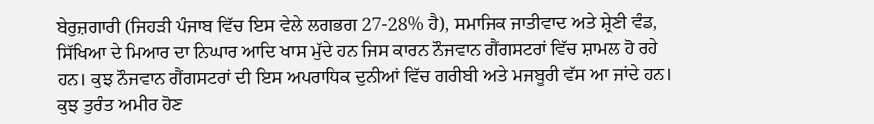ਬੇਰੁਜ਼ਗਾਰੀ (ਜਿਹੜੀ ਪੰਜਾਬ ਵਿੱਚ ਇਸ ਵੇਲੇ ਲਗਭਗ 27-28% ਹੈ), ਸਮਾਜਿਕ ਜਾਤੀਵਾਦ ਅਤੇ ਸ਼੍ਰੇਣੀ ਵੰਡ, ਸਿੱਖਿਆ ਦੇ ਮਿਆਰ ਦਾ ਨਿਘਾਰ ਆਦਿ ਖਾਸ ਮੁੱਦੇ ਹਨ ਜਿਸ ਕਾਰਨ ਨੌਜਵਾਨ ਗੈਂਗਸਟਰਾਂ ਵਿੱਚ ਸ਼ਾਮਲ ਹੋ ਰਹੇ ਹਨ। ਕੁਝ ਨੌਜਵਾਨ ਗੈਂਗਸਟਰਾਂ ਦੀ ਇਸ ਅਪਰਾਧਿਕ ਦੁਨੀਆਂ ਵਿੱਚ ਗਰੀਬੀ ਅਤੇ ਮਜਬੂਰੀ ਵੱਸ ਆ ਜਾਂਦੇ ਹਨ। ਕੁਝ ਤੁਰੰਤ ਅਮੀਰ ਹੋਣ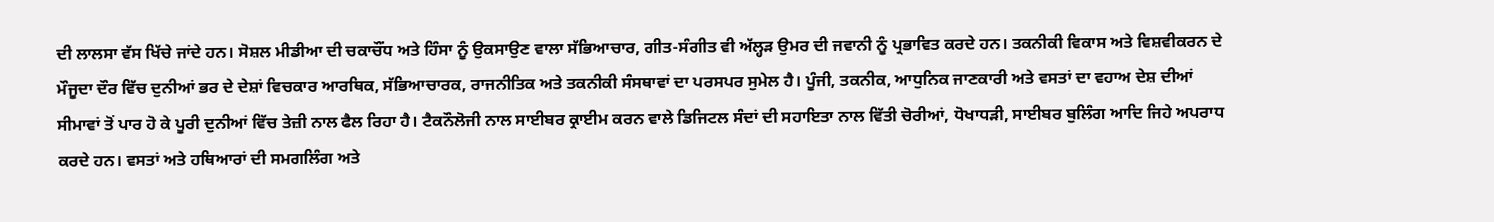ਦੀ ਲਾਲਸਾ ਵੱਸ ਖਿੱਚੇ ਜਾਂਦੇ ਹਨ। ਸੋਸ਼ਲ ਮੀਡੀਆ ਦੀ ਚਕਾਚੌਂਧ ਅਤੇ ਹਿੰਸਾ ਨੂੰ ਉਕਸਾਉਣ ਵਾਲਾ ਸੱਭਿਆਚਾਰ, ਗੀਤ-ਸੰਗੀਤ ਵੀ ਅੱਲ੍ਹੜ ਉਮਰ ਦੀ ਜਵਾਨੀ ਨੂੰ ਪ੍ਰਭਾਵਿਤ ਕਰਦੇ ਹਨ। ਤਕਨੀਕੀ ਵਿਕਾਸ ਅਤੇ ਵਿਸ਼ਵੀਕਰਨ ਦੇ ਮੌਜੂਦਾ ਦੌਰ ਵਿੱਚ ਦੁਨੀਆਂ ਭਰ ਦੇ ਦੇਸ਼ਾਂ ਵਿਚਕਾਰ ਆਰਥਿਕ, ਸੱਭਿਆਚਾਰਕ, ਰਾਜਨੀਤਿਕ ਅਤੇ ਤਕਨੀਕੀ ਸੰਸਥਾਵਾਂ ਦਾ ਪਰਸਪਰ ਸੁਮੇਲ ਹੈ। ਪੂੰਜੀ, ਤਕਨੀਕ, ਆਧੁਨਿਕ ਜਾਣਕਾਰੀ ਅਤੇ ਵਸਤਾਂ ਦਾ ਵਹਾਅ ਦੇਸ਼ ਦੀਆਂ ਸੀਮਾਵਾਂ ਤੋਂ ਪਾਰ ਹੋ ਕੇ ਪੂਰੀ ਦੁਨੀਆਂ ਵਿੱਚ ਤੇਜ਼ੀ ਨਾਲ ਫੈਲ ਰਿਹਾ ਹੈ। ਟੈਕਨੌਲੋਜੀ ਨਾਲ ਸਾਈਬਰ ਕ੍ਰਾਈਮ ਕਰਨ ਵਾਲੇ ਡਿਜਿਟਲ ਸੰਦਾਂ ਦੀ ਸਹਾਇਤਾ ਨਾਲ ਵਿੱਤੀ ਚੋਰੀਆਂ, ਧੋਖਾਧੜੀ, ਸਾਈਬਰ ਬੁਲਿੰਗ ਆਦਿ ਜਿਹੇ ਅਪਰਾਧ ਕਰਦੇ ਹਨ। ਵਸਤਾਂ ਅਤੇ ਹਥਿਆਰਾਂ ਦੀ ਸਮਗਲਿੰਗ ਅਤੇ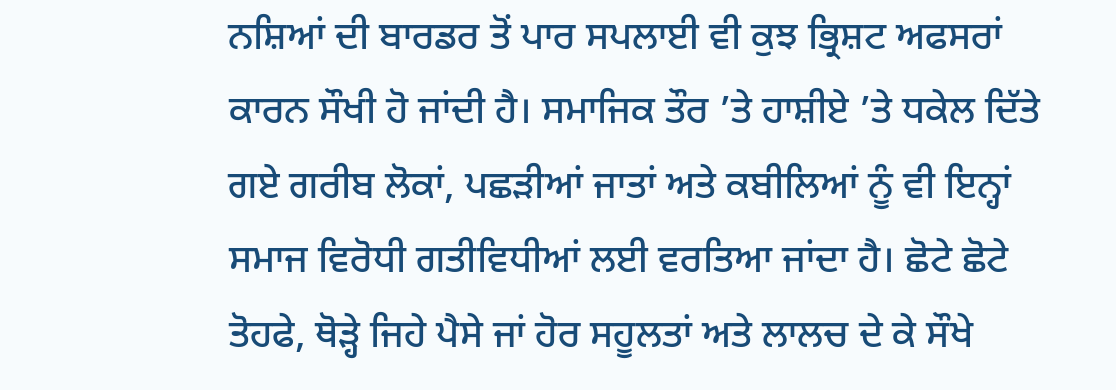ਨਸ਼ਿਆਂ ਦੀ ਬਾਰਡਰ ਤੋਂ ਪਾਰ ਸਪਲਾਈ ਵੀ ਕੁਝ ਭ੍ਰਿਸ਼ਟ ਅਫਸਰਾਂ ਕਾਰਨ ਸੌਖੀ ਹੋ ਜਾਂਦੀ ਹੈ। ਸਮਾਜਿਕ ਤੌਰ ’ਤੇ ਹਾਸ਼ੀਏ ’ਤੇ ਧਕੇਲ ਦਿੱਤੇ ਗਏ ਗਰੀਬ ਲੋਕਾਂ, ਪਛੜੀਆਂ ਜਾਤਾਂ ਅਤੇ ਕਬੀਲਿਆਂ ਨੂੰ ਵੀ ਇਨ੍ਹਾਂ ਸਮਾਜ ਵਿਰੋਧੀ ਗਤੀਵਿਧੀਆਂ ਲਈ ਵਰਤਿਆ ਜਾਂਦਾ ਹੈ। ਛੋਟੇ ਛੋਟੇ ਤੋਹਫੇ, ਥੋੜ੍ਹੇ ਜਿਹੇ ਪੈਸੇ ਜਾਂ ਹੋਰ ਸਹੂਲਤਾਂ ਅਤੇ ਲਾਲਚ ਦੇ ਕੇ ਸੌਖੇ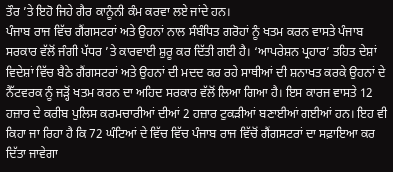ਤੌਰ ’ਤੇ ਇਹੋ ਜਿਹੇ ਗੈਰ ਕਾਨੂੰਨੀ ਕੰਮ ਕਰਵਾ ਲਏ ਜਾਂਦੇ ਹਨ।
ਪੰਜਾਬ ਰਾਜ ਵਿੱਚ ਗੈਂਗਸਟਰਾਂ ਅਤੇ ਉਹਨਾਂ ਨਾਲ ਸੰਬੰਧਿਤ ਗਰੋਹਾਂ ਨੂੰ ਖਤਮ ਕਰਨ ਵਾਸਤੇ ਪੰਜਾਬ ਸਰਕਾਰ ਵੱਲੋਂ ਜੰਗੀ ਪੱਧਰ ’ਤੇ ਕਾਰਵਾਈ ਸ਼ੁਰੂ ਕਰ ਦਿੱਤੀ ਗਈ ਹੈ। ‘ਆਪਰੇਸ਼ਨ ਪ੍ਰਹਾਰ’ ਤਹਿਤ ਦੇਸ਼ਾਂ ਵਿਦੇਸ਼ਾਂ ਵਿੱਚ ਬੈਠੇ ਗੈਂਗਸਟਰਾਂ ਅਤੇ ਉਹਨਾਂ ਦੀ ਮਦਦ ਕਰ ਰਹੇ ਸਾਥੀਆਂ ਦੀ ਸ਼ਨਾਖਤ ਕਰਕੇ ਉਹਨਾਂ ਦੇ ਨੈੱਟਵਰਕ ਨੂੰ ਜੜ੍ਹੋਂ ਖਤਮ ਕਰਨ ਦਾ ਅਹਿਦ ਸਰਕਾਰ ਵੱਲੋਂ ਲਿਆ ਗਿਆ ਹੈ। ਇਸ ਕਾਰਜ ਵਾਸਤੇ 12 ਹਜ਼ਾਰ ਦੇ ਕਰੀਬ ਪੁਲਿਸ ਕਰਮਚਾਰੀਆਂ ਦੀਆਂ 2 ਹਜ਼ਾਰ ਟੁਕੜੀਆਂ ਬਣਾਈਆਂ ਗਈਆਂ ਹਨ। ਇਹ ਵੀ ਕਿਹਾ ਜਾ ਰਿਹਾ ਹੈ ਕਿ 72 ਘੰਟਿਆਂ ਦੇ ਵਿੱਚ ਵਿੱਚ ਪੰਜਾਬ ਰਾਜ ਵਿੱਚੋਂ ਗੈਂਗਸਟਰਾਂ ਦਾ ਸਫ਼ਾਇਆ ਕਰ ਦਿੱਤਾ ਜਾਵੇਗਾ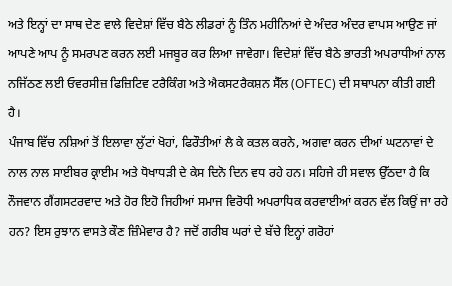ਅਤੇ ਇਨ੍ਹਾਂ ਦਾ ਸਾਥ ਦੇਣ ਵਾਲੇ ਵਿਦੇਸ਼ਾਂ ਵਿੱਚ ਬੈਠੇ ਲੀਡਰਾਂ ਨੂੰ ਤਿੰਨ ਮਹੀਨਿਆਂ ਦੇ ਅੰਦਰ ਅੰਦਰ ਵਾਪਸ ਆਉਣ ਜਾਂ ਆਪਣੇ ਆਪ ਨੂੰ ਸਮਰਪਣ ਕਰਨ ਲਈ ਮਜਬੂਰ ਕਰ ਲਿਆ ਜਾਵੇਗਾ। ਵਿਦੇਸ਼ਾਂ ਵਿੱਚ ਬੈਠੇ ਭਾਰਤੀ ਅਪਰਾਧੀਆਂ ਨਾਲ ਨਜਿੱਠਣ ਲਈ ਓਵਰਸੀਜ਼ ਫਿਜ਼ਿਟਿਵ ਟਰੈਕਿੰਗ ਅਤੇ ਐਕਸਟਰੈਕਸ਼ਨ ਸੈੱਲ (OFTEC) ਦੀ ਸਥਾਪਨਾ ਕੀਤੀ ਗਈ ਹੈ।
ਪੰਜਾਬ ਵਿੱਚ ਨਸ਼ਿਆਂ ਤੋਂ ਇਲਾਵਾ ਲੁੱਟਾਂ ਖੋਹਾਂ, ਫਿਰੌਤੀਆਂ ਲੈ ਕੇ ਕਤਲ ਕਰਨੇ, ਅਗਵਾ ਕਰਨ ਦੀਆਂ ਘਟਨਾਵਾਂ ਦੇ ਨਾਲ ਨਾਲ ਸਾਈਬਰ ਕ੍ਰਾਈਮ ਅਤੇ ਧੋਖਾਧੜੀ ਦੇ ਕੇਸ ਦਿਨੋ ਦਿਨ ਵਧ ਰਹੇ ਹਨ। ਸਹਿਜੇ ਹੀ ਸਵਾਲ ਉੱਠਦਾ ਹੈ ਕਿ ਨੌਜਵਾਨ ਗੈਂਗਸਟਰਵਾਦ ਅਤੇ ਹੋਰ ਇਹੋ ਜਿਹੀਆਂ ਸਮਾਜ ਵਿਰੋਧੀ ਅਪਰਾਧਿਕ ਕਰਵਾਈਆਂ ਕਰਨ ਵੱਲ ਕਿਉਂ ਜਾ ਰਹੇ ਹਨ? ਇਸ ਰੁਝਾਨ ਵਾਸਤੇ ਕੌਣ ਜ਼ਿੰਮੇਵਾਰ ਹੈ? ਜਦੋਂ ਗਰੀਬ ਘਰਾਂ ਦੇ ਬੱਚੇ ਇਨ੍ਹਾਂ ਗਰੋਹਾਂ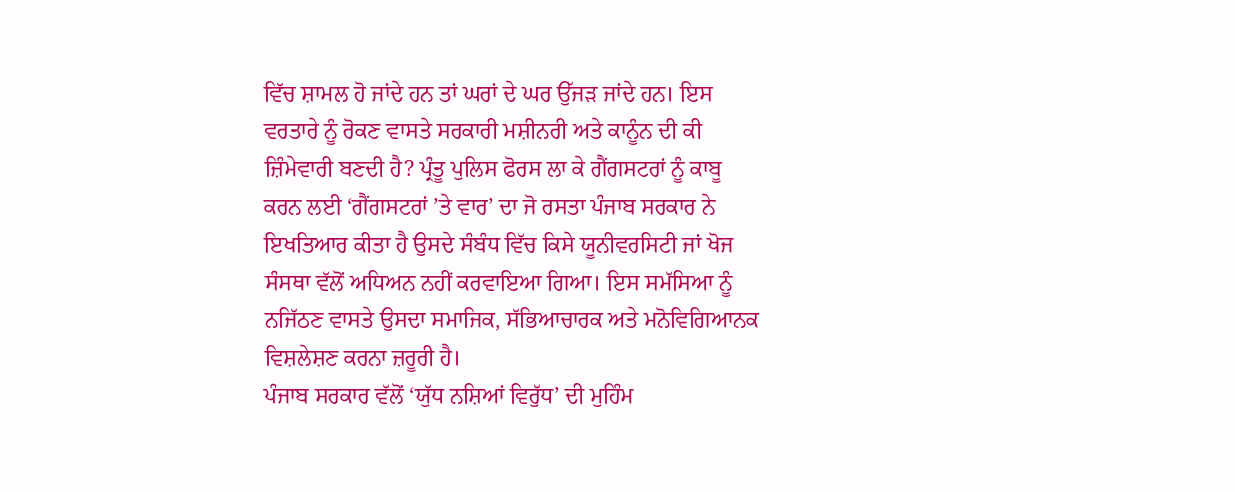ਵਿੱਚ ਸ਼ਾਮਲ ਹੋ ਜਾਂਦੇ ਹਨ ਤਾਂ ਘਰਾਂ ਦੇ ਘਰ ਉੱਜੜ ਜਾਂਦੇ ਹਨ। ਇਸ ਵਰਤਾਰੇ ਨੂੰ ਰੋਕਣ ਵਾਸਤੇ ਸਰਕਾਰੀ ਮਸ਼ੀਨਰੀ ਅਤੇ ਕਾਨੂੰਨ ਦੀ ਕੀ ਜ਼ਿੰਮੇਵਾਰੀ ਬਣਦੀ ਹੈ? ਪ੍ਰੰਤੂ ਪੁਲਿਸ ਫੋਰਸ ਲਾ ਕੇ ਗੈਂਗਸਟਰਾਂ ਨੂੰ ਕਾਬੂ ਕਰਨ ਲਈ ‘ਗੈਂਗਸਟਰਾਂ ’ਤੇ ਵਾਰ’ ਦਾ ਜੋ ਰਸਤਾ ਪੰਜਾਬ ਸਰਕਾਰ ਨੇ ਇਖਤਿਆਰ ਕੀਤਾ ਹੈ ਉਸਦੇ ਸੰਬੰਧ ਵਿੱਚ ਕਿਸੇ ਯੂਨੀਵਰਸਿਟੀ ਜਾਂ ਖੋਜ ਸੰਸਥਾ ਵੱਲੋਂ ਅਧਿਅਨ ਨਹੀਂ ਕਰਵਾਇਆ ਗਿਆ। ਇਸ ਸਮੱਸਿਆ ਨੂੰ ਨਜਿੱਠਣ ਵਾਸਤੇ ਉਸਦਾ ਸਮਾਜਿਕ, ਸੱਭਿਆਚਾਰਕ ਅਤੇ ਮਨੋਵਿਗਿਆਨਕ ਵਿਸ਼ਲੇਸ਼ਣ ਕਰਨਾ ਜ਼ਰੂਰੀ ਹੈ।
ਪੰਜਾਬ ਸਰਕਾਰ ਵੱਲੋਂ ‘ਯੁੱਧ ਨਸ਼ਿਆਂ ਵਿਰੁੱਧ’ ਦੀ ਮੁਹਿੰਮ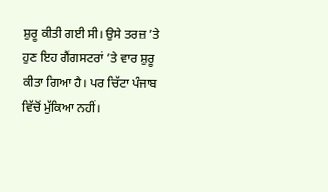ਸ਼ੁਰੂ ਕੀਤੀ ਗਈ ਸੀ। ਉਸੇ ਤਰਜ਼ ’ਤੇ ਹੁਣ ਇਹ ਗੈਂਗਸਟਰਾਂ ’ਤੇ ਵਾਰ ਸ਼ੁਰੂ ਕੀਤਾ ਗਿਆ ਹੈ। ਪਰ ਚਿੱਟਾ ਪੰਜਾਬ ਵਿੱਚੋਂ ਮੁੱਕਿਆ ਨਹੀਂ।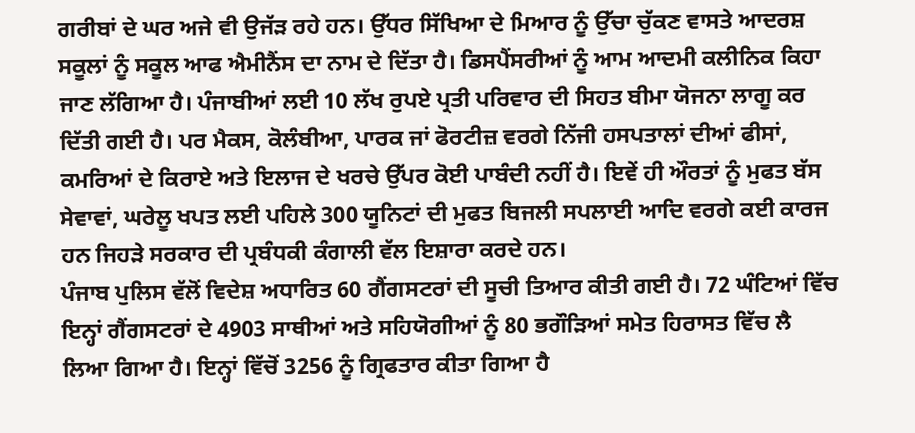ਗਰੀਬਾਂ ਦੇ ਘਰ ਅਜੇ ਵੀ ਉਜੱੜ ਰਹੇ ਹਨ। ਉੱਧਰ ਸਿੱਖਿਆ ਦੇ ਮਿਆਰ ਨੂੰ ਉੱਚਾ ਚੁੱਕਣ ਵਾਸਤੇ ਆਦਰਸ਼ ਸਕੂਲਾਂ ਨੂੰ ਸਕੂਲ ਆਫ ਐਮੀਨੈਂਸ ਦਾ ਨਾਮ ਦੇ ਦਿੱਤਾ ਹੈ। ਡਿਸਪੈਂਸਰੀਆਂ ਨੂੰ ਆਮ ਆਦਮੀ ਕਲੀਨਿਕ ਕਿਹਾ ਜਾਣ ਲੱਗਿਆ ਹੈ। ਪੰਜਾਬੀਆਂ ਲਈ 10 ਲੱਖ ਰੁਪਏ ਪ੍ਰਤੀ ਪਰਿਵਾਰ ਦੀ ਸਿਹਤ ਬੀਮਾ ਯੋਜਨਾ ਲਾਗੂ ਕਰ ਦਿੱਤੀ ਗਈ ਹੈ। ਪਰ ਮੈਕਸ, ਕੋਲੰਬੀਆ, ਪਾਰਕ ਜਾਂ ਫੋਰਟੀਜ਼ ਵਰਗੇ ਨਿੱਜੀ ਹਸਪਤਾਲਾਂ ਦੀਆਂ ਫੀਸਾਂ, ਕਮਰਿਆਂ ਦੇ ਕਿਰਾਏ ਅਤੇ ਇਲਾਜ ਦੇ ਖਰਚੇ ਉੱਪਰ ਕੋਈ ਪਾਬੰਦੀ ਨਹੀਂ ਹੈ। ਇਵੇਂ ਹੀ ਔਰਤਾਂ ਨੂੰ ਮੁਫਤ ਬੱਸ ਸੇਵਾਵਾਂ, ਘਰੇਲੂ ਖਪਤ ਲਈ ਪਹਿਲੇ 300 ਯੂਨਿਟਾਂ ਦੀ ਮੁਫਤ ਬਿਜਲੀ ਸਪਲਾਈ ਆਦਿ ਵਰਗੇ ਕਈ ਕਾਰਜ ਹਨ ਜਿਹੜੇ ਸਰਕਾਰ ਦੀ ਪ੍ਰਬੰਧਕੀ ਕੰਗਾਲੀ ਵੱਲ ਇਸ਼ਾਰਾ ਕਰਦੇ ਹਨ।
ਪੰਜਾਬ ਪੁਲਿਸ ਵੱਲੋਂ ਵਿਦੇਸ਼ ਅਧਾਰਿਤ 60 ਗੈਂਗਸਟਰਾਂ ਦੀ ਸੂਚੀ ਤਿਆਰ ਕੀਤੀ ਗਈ ਹੈ। 72 ਘੰਟਿਆਂ ਵਿੱਚ ਇਨ੍ਹਾਂ ਗੈਂਗਸਟਰਾਂ ਦੇ 4903 ਸਾਥੀਆਂ ਅਤੇ ਸਹਿਯੋਗੀਆਂ ਨੂੰ 80 ਭਗੌੜਿਆਂ ਸਮੇਤ ਹਿਰਾਸਤ ਵਿੱਚ ਲੈ ਲਿਆ ਗਿਆ ਹੈ। ਇਨ੍ਹਾਂ ਵਿੱਚੋਂ 3256 ਨੂੰ ਗ੍ਰਿਫਤਾਰ ਕੀਤਾ ਗਿਆ ਹੈ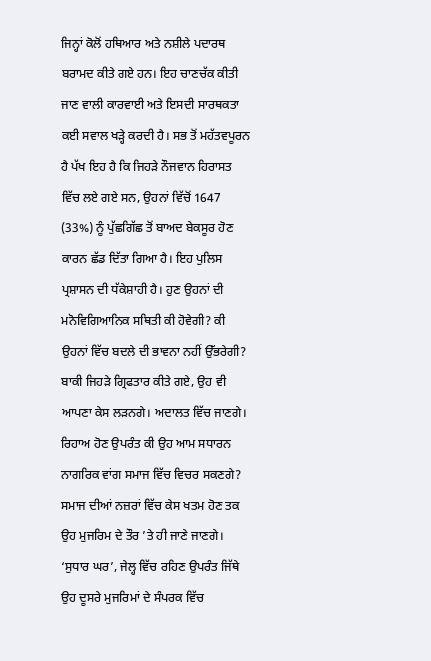ਜਿਨ੍ਹਾਂ ਕੋਲੋਂ ਹਥਿਆਰ ਅਤੇ ਨਸ਼ੀਲੇ ਪਦਾਰਥ ਬਰਾਮਦ ਕੀਤੇ ਗਏ ਹਨ। ਇਹ ਚਾਣਚੱਕ ਕੀਤੀ ਜਾਣ ਵਾਲੀ ਕਾਰਵਾਈ ਅਤੇ ਇਸਦੀ ਸਾਰਥਕਤਾ ਕਈ ਸਵਾਲ ਖੜ੍ਹੇ ਕਰਦੀ ਹੈ। ਸਭ ਤੋਂ ਮਹੱਤਵਪੂਰਨ ਹੈ ਪੱਖ ਇਹ ਹੈ ਕਿ ਜਿਹੜੇ ਨੌਜਵਾਨ ਹਿਰਾਸਤ ਵਿੱਚ ਲਏ ਗਏ ਸਨ, ਉਹਨਾਂ ਵਿੱਚੋਂ 1647 (33%) ਨੂੰ ਪੁੱਛਗਿੱਛ ਤੋਂ ਬਾਅਦ ਬੇਕਸੂਰ ਹੋਣ ਕਾਰਨ ਛੱਡ ਦਿੱਤਾ ਗਿਆ ਹੈ। ਇਹ ਪੁਲਿਸ ਪ੍ਰਸ਼ਾਸਨ ਦੀ ਧੱਕੇਸ਼ਾਹੀ ਹੈ। ਹੁਣ ਉਹਨਾਂ ਦੀ ਮਨੋਵਿਗਿਆਨਿਕ ਸਥਿਤੀ ਕੀ ਹੋਵੇਗੀ? ਕੀ ਉਹਨਾਂ ਵਿੱਚ ਬਦਲੇ ਦੀ ਭਾਵਨਾ ਨਹੀਂ ਉੱਭਰੇਗੀ? ਬਾਕੀ ਜਿਹੜੇ ਗ੍ਰਿਫਤਾਰ ਕੀਤੇ ਗਏ, ਉਹ ਵੀ ਆਪਣਾ ਕੇਸ ਲੜਨਗੇ। ਅਦਾਲਤ ਵਿੱਚ ਜਾਣਗੇ। ਰਿਹਾਅ ਹੋਣ ਉਪਰੰਤ ਕੀ ਉਹ ਆਮ ਸਧਾਰਨ ਨਾਗਰਿਕ ਵਾਂਗ ਸਮਾਜ ਵਿੱਚ ਵਿਚਰ ਸਕਣਗੇ? ਸਮਾਜ ਦੀਆਂ ਨਜ਼ਰਾਂ ਵਿੱਚ ਕੇਸ ਖਤਮ ਹੋਣ ਤਕ ਉਹ ਮੁਜਰਿਮ ਦੇ ਤੌਰ ’ਤੇ ਹੀ ਜਾਣੇ ਜਾਣਗੇ। ‘ਸੁਧਾਰ ਘਰ’, ਜੇਲ੍ਹ ਵਿੱਚ ਰਹਿਣ ਉਪਰੰਤ ਜਿੱਥੇ ਉਹ ਦੂਸਰੇ ਮੁਜਰਿਮਾਂ ਦੇ ਸੰਪਰਕ ਵਿੱਚ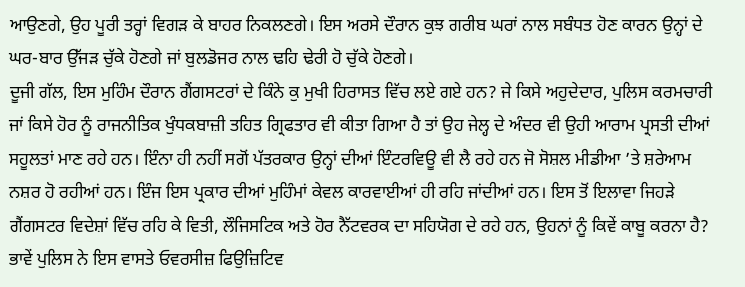ਆਉਣਗੇ, ਉਹ ਪੂਰੀ ਤਰ੍ਹਾਂ ਵਿਗੜ ਕੇ ਬਾਹਰ ਨਿਕਲਣਗੇ। ਇਸ ਅਰਸੇ ਦੌਰਾਨ ਕੁਝ ਗਰੀਬ ਘਰਾਂ ਨਾਲ ਸਬੰਧਤ ਹੋਣ ਕਾਰਨ ਉਨ੍ਹਾਂ ਦੇ ਘਰ-ਬਾਰ ਉੱਜੜ ਚੁੱਕੇ ਹੋਣਗੇ ਜਾਂ ਬੁਲਡੋਜਰ ਨਾਲ ਢਹਿ ਢੇਰੀ ਹੋ ਚੁੱਕੇ ਹੋਣਗੇ।
ਦੂਜੀ ਗੱਲ, ਇਸ ਮੁਹਿੰਮ ਦੌਰਾਨ ਗੈਂਗਸਟਰਾਂ ਦੇ ਕਿੰਨੇ ਕੁ ਮੁਖੀ ਹਿਰਾਸਤ ਵਿੱਚ ਲਏ ਗਏ ਹਨ? ਜੇ ਕਿਸੇ ਅਹੁਦੇਦਾਰ, ਪੁਲਿਸ ਕਰਮਚਾਰੀ ਜਾਂ ਕਿਸੇ ਹੋਰ ਨੂੰ ਰਾਜਨੀਤਿਕ ਖੁੰਧਕਬਾਜ਼ੀ ਤਹਿਤ ਗ੍ਰਿਫਤਾਰ ਵੀ ਕੀਤਾ ਗਿਆ ਹੈ ਤਾਂ ਉਹ ਜੇਲ੍ਹ ਦੇ ਅੰਦਰ ਵੀ ਉਹੀ ਆਰਾਮ ਪ੍ਰਸਤੀ ਦੀਆਂ ਸਹੂਲਤਾਂ ਮਾਣ ਰਹੇ ਹਨ। ਇੰਨਾ ਹੀ ਨਹੀਂ ਸਗੋਂ ਪੱਤਰਕਾਰ ਉਨ੍ਹਾਂ ਦੀਆਂ ਇੰਟਰਵਿਊ ਵੀ ਲੈ ਰਹੇ ਹਨ ਜੋ ਸੋਸ਼ਲ ਮੀਡੀਆ ’ਤੇ ਸ਼ਰੇਆਮ ਨਸ਼ਰ ਹੋ ਰਹੀਆਂ ਹਨ। ਇੰਜ ਇਸ ਪ੍ਰਕਾਰ ਦੀਆਂ ਮੁਹਿੰਮਾਂ ਕੇਵਲ ਕਾਰਵਾਈਆਂ ਹੀ ਰਹਿ ਜਾਂਦੀਆਂ ਹਨ। ਇਸ ਤੋਂ ਇਲਾਵਾ ਜਿਹੜੇ ਗੈਂਗਸਟਰ ਵਿਦੇਸ਼ਾਂ ਵਿੱਚ ਰਹਿ ਕੇ ਵਿਤੀ, ਲੌਜਿਸਟਿਕ ਅਤੇ ਹੋਰ ਨੈੱਟਵਰਕ ਦਾ ਸਹਿਯੋਗ ਦੇ ਰਹੇ ਹਨ, ਉਹਨਾਂ ਨੂੰ ਕਿਵੇਂ ਕਾਬੂ ਕਰਨਾ ਹੈ? ਭਾਵੇਂ ਪੁਲਿਸ ਨੇ ਇਸ ਵਾਸਤੇ ਓਵਰਸੀਜ਼ ਫਿਉਜ਼ਿਟਿਵ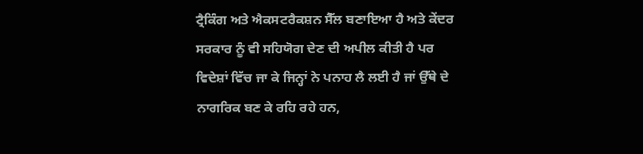ਟ੍ਰੈਕਿੰਗ ਅਤੇ ਐਕਸਟਰੈਕਸ਼ਨ ਸੈੱਲ ਬਣਾਇਆ ਹੈ ਅਤੇ ਕੇਂਦਰ ਸਰਕਾਰ ਨੂੰ ਵੀ ਸਹਿਯੋਗ ਦੇਣ ਦੀ ਅਪੀਲ ਕੀਤੀ ਹੈ ਪਰ ਵਿਦੇਸ਼ਾਂ ਵਿੱਚ ਜਾ ਕੇ ਜਿਨ੍ਹਾਂ ਨੇ ਪਨਾਹ ਲੈ ਲਈ ਹੈ ਜਾਂ ਉੱਥੇ ਦੇ ਨਾਗਰਿਕ ਬਣ ਕੇ ਰਹਿ ਰਹੇ ਹਨ,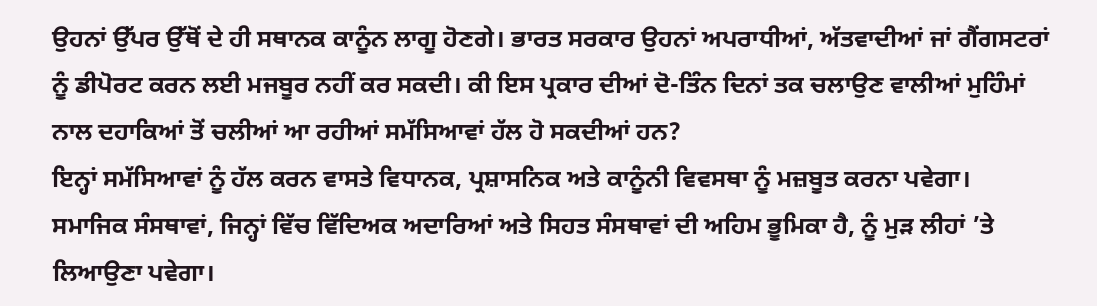ਉਹਨਾਂ ਉੱਪਰ ਉੱਥੋਂ ਦੇ ਹੀ ਸਥਾਨਕ ਕਾਨੂੰਨ ਲਾਗੂ ਹੋਣਗੇ। ਭਾਰਤ ਸਰਕਾਰ ਉਹਨਾਂ ਅਪਰਾਧੀਆਂ, ਅੱਤਵਾਦੀਆਂ ਜਾਂ ਗੈਂਗਸਟਰਾਂ ਨੂੰ ਡੀਪੋਰਟ ਕਰਨ ਲਈ ਮਜਬੂਰ ਨਹੀਂ ਕਰ ਸਕਦੀ। ਕੀ ਇਸ ਪ੍ਰਕਾਰ ਦੀਆਂ ਦੋ-ਤਿੰਨ ਦਿਨਾਂ ਤਕ ਚਲਾਉਣ ਵਾਲੀਆਂ ਮੁਹਿੰਮਾਂ ਨਾਲ ਦਹਾਕਿਆਂ ਤੋਂ ਚਲੀਆਂ ਆ ਰਹੀਆਂ ਸਮੱਸਿਆਵਾਂ ਹੱਲ ਹੋ ਸਕਦੀਆਂ ਹਨ?
ਇਨ੍ਹਾਂ ਸਮੱਸਿਆਵਾਂ ਨੂੰ ਹੱਲ ਕਰਨ ਵਾਸਤੇ ਵਿਧਾਨਕ, ਪ੍ਰਸ਼ਾਸਨਿਕ ਅਤੇ ਕਾਨੂੰਨੀ ਵਿਵਸਥਾ ਨੂੰ ਮਜ਼ਬੂਤ ਕਰਨਾ ਪਵੇਗਾ। ਸਮਾਜਿਕ ਸੰਸਥਾਵਾਂ, ਜਿਨ੍ਹਾਂ ਵਿੱਚ ਵਿੱਦਿਅਕ ਅਦਾਰਿਆਂ ਅਤੇ ਸਿਹਤ ਸੰਸਥਾਵਾਂ ਦੀ ਅਹਿਮ ਭੂਮਿਕਾ ਹੈ, ਨੂੰ ਮੁੜ ਲੀਹਾਂ ’ਤੇ ਲਿਆਉਣਾ ਪਵੇਗਾ।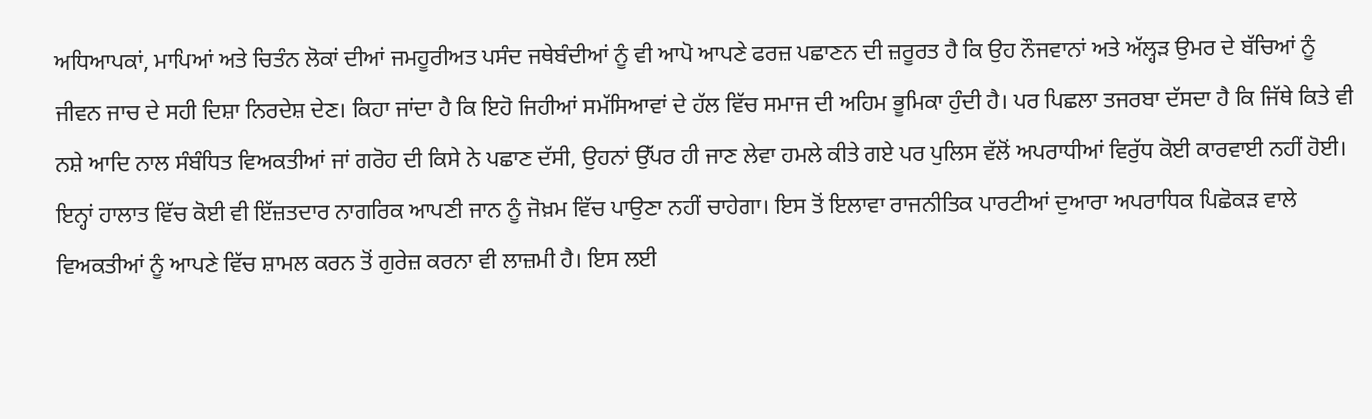ਅਧਿਆਪਕਾਂ, ਮਾਪਿਆਂ ਅਤੇ ਚਿਤੰਨ ਲੋਕਾਂ ਦੀਆਂ ਜਮਹੂਰੀਅਤ ਪਸੰਦ ਜਥੇਬੰਦੀਆਂ ਨੂੰ ਵੀ ਆਪੋ ਆਪਣੇ ਫਰਜ਼ ਪਛਾਣਨ ਦੀ ਜ਼ਰੂਰਤ ਹੈ ਕਿ ਉਹ ਨੌਜਵਾਨਾਂ ਅਤੇ ਅੱਲ੍ਹੜ ਉਮਰ ਦੇ ਬੱਚਿਆਂ ਨੂੰ ਜੀਵਨ ਜਾਚ ਦੇ ਸਹੀ ਦਿਸ਼ਾ ਨਿਰਦੇਸ਼ ਦੇਣ। ਕਿਹਾ ਜਾਂਦਾ ਹੈ ਕਿ ਇਹੋ ਜਿਹੀਆਂ ਸਮੱਸਿਆਵਾਂ ਦੇ ਹੱਲ ਵਿੱਚ ਸਮਾਜ ਦੀ ਅਹਿਮ ਭੂਮਿਕਾ ਹੁੰਦੀ ਹੈ। ਪਰ ਪਿਛਲਾ ਤਜਰਬਾ ਦੱਸਦਾ ਹੈ ਕਿ ਜਿੱਥੇ ਕਿਤੇ ਵੀ ਨਸ਼ੇ ਆਦਿ ਨਾਲ ਸੰਬੰਧਿਤ ਵਿਅਕਤੀਆਂ ਜਾਂ ਗਰੋਹ ਦੀ ਕਿਸੇ ਨੇ ਪਛਾਣ ਦੱਸੀ, ਉਹਨਾਂ ਉੱਪਰ ਹੀ ਜਾਣ ਲੇਵਾ ਹਮਲੇ ਕੀਤੇ ਗਏ ਪਰ ਪੁਲਿਸ ਵੱਲੋਂ ਅਪਰਾਧੀਆਂ ਵਿਰੁੱਧ ਕੋਈ ਕਾਰਵਾਈ ਨਹੀਂ ਹੋਈ। ਇਨ੍ਹਾਂ ਹਾਲਾਤ ਵਿੱਚ ਕੋਈ ਵੀ ਇੱਜ਼ਤਦਾਰ ਨਾਗਰਿਕ ਆਪਣੀ ਜਾਨ ਨੂੰ ਜੋਖ਼ਮ ਵਿੱਚ ਪਾਉਣਾ ਨਹੀਂ ਚਾਹੇਗਾ। ਇਸ ਤੋਂ ਇਲਾਵਾ ਰਾਜਨੀਤਿਕ ਪਾਰਟੀਆਂ ਦੁਆਰਾ ਅਪਰਾਧਿਕ ਪਿਛੋਕੜ ਵਾਲੇ ਵਿਅਕਤੀਆਂ ਨੂੰ ਆਪਣੇ ਵਿੱਚ ਸ਼ਾਮਲ ਕਰਨ ਤੋਂ ਗੁਰੇਜ਼ ਕਰਨਾ ਵੀ ਲਾਜ਼ਮੀ ਹੈ। ਇਸ ਲਈ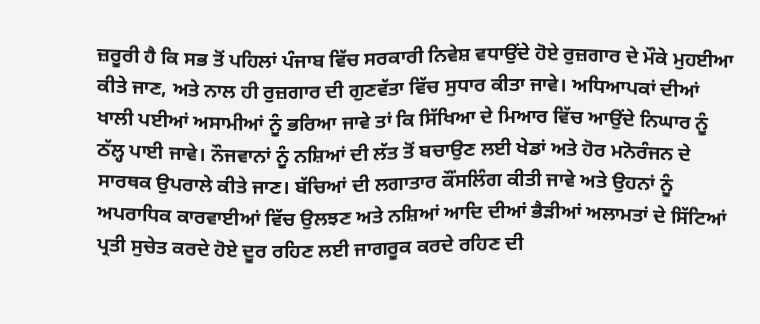ਜ਼ਰੂਰੀ ਹੈ ਕਿ ਸਭ ਤੋਂ ਪਹਿਲਾਂ ਪੰਜਾਬ ਵਿੱਚ ਸਰਕਾਰੀ ਨਿਵੇਸ਼ ਵਧਾਉਂਦੇ ਹੋਏ ਰੁਜ਼ਗਾਰ ਦੇ ਮੌਕੇ ਮੁਹਈਆ ਕੀਤੇ ਜਾਣ, ਅਤੇ ਨਾਲ ਹੀ ਰੁਜ਼ਗਾਰ ਦੀ ਗੁਣਵੱਤਾ ਵਿੱਚ ਸੁਧਾਰ ਕੀਤਾ ਜਾਵੇ। ਅਧਿਆਪਕਾਂ ਦੀਆਂ ਖਾਲੀ ਪਈਆਂ ਅਸਾਮੀਆਂ ਨੂੰ ਭਰਿਆ ਜਾਵੇ ਤਾਂ ਕਿ ਸਿੱਖਿਆ ਦੇ ਮਿਆਰ ਵਿੱਚ ਆਉਂਦੇ ਨਿਘਾਰ ਨੂੰ ਠੱਲ੍ਹ ਪਾਈ ਜਾਵੇ। ਨੌਜਵਾਨਾਂ ਨੂੰ ਨਸ਼ਿਆਂ ਦੀ ਲੱਤ ਤੋਂ ਬਚਾਉਣ ਲਈ ਖੇਡਾਂ ਅਤੇ ਹੋਰ ਮਨੋਰੰਜਨ ਦੇ ਸਾਰਥਕ ਉਪਰਾਲੇ ਕੀਤੇ ਜਾਣ। ਬੱਚਿਆਂ ਦੀ ਲਗਾਤਾਰ ਕੌਂਸਲਿੰਗ ਕੀਤੀ ਜਾਵੇ ਅਤੇ ਉਹਨਾਂ ਨੂੰ ਅਪਰਾਧਿਕ ਕਾਰਵਾਈਆਂ ਵਿੱਚ ਉਲਝਣ ਅਤੇ ਨਸ਼ਿਆਂ ਆਦਿ ਦੀਆਂ ਭੈੜੀਆਂ ਅਲਾਮਤਾਂ ਦੇ ਸਿੱਟਿਆਂ ਪ੍ਰਤੀ ਸੁਚੇਤ ਕਰਦੇ ਹੋਏ ਦੂਰ ਰਹਿਣ ਲਈ ਜਾਗਰੂਕ ਕਰਦੇ ਰਹਿਣ ਦੀ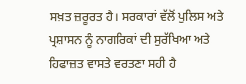ਸਖ਼ਤ ਜ਼ਰੂਰਤ ਹੈ। ਸਰਕਾਰਾਂ ਵੱਲੋਂ ਪੁਲਿਸ ਅਤੇ ਪ੍ਰਸ਼ਾਸਨ ਨੂੰ ਨਾਗਰਿਕਾਂ ਦੀ ਸੁਰੱਖਿਆ ਅਤੇ ਹਿਫਾਜ਼ਤ ਵਾਸਤੇ ਵਰਤਣਾ ਸਹੀ ਹੈ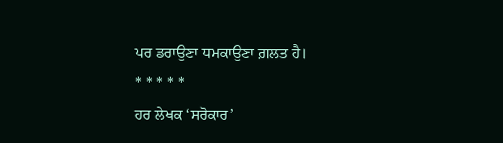ਪਰ ਡਰਾਉਣਾ ਧਮਕਾਉਣਾ ਗ਼ਲਤ ਹੈ।
* * * * *
ਹਰ ਲੇਖਕ ‘ਸਰੋਕਾਰ’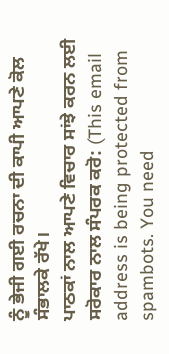ਨੂੰ ਭੇਜੀ ਗਈ ਰਚਨਾ ਦੀ ਕਾਪੀ ਆਪਣੇ ਕੋਲ ਸੰਭਾਲਕੇ ਰੱਖੇ।
ਪਾਠਕਾਂ ਨਾਲ ਆਪਣੇ ਵਿਚਾਰ ਸਾਂਝੇ ਕਰਨ ਲਈ ਸਰੋਕਾਰ ਨਾਲ ਸੰਪਰਕ ਕਰੋ: (This email address is being protected from spambots. You need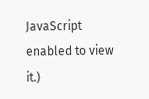JavaScript enabled to view it.)